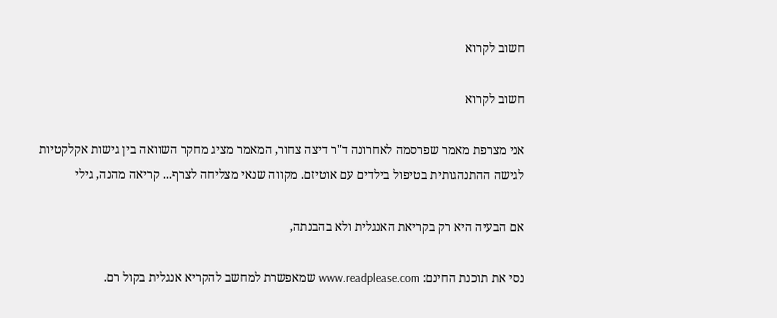חשוב לקרוא

חשוב לקרוא

אני מצרפת מאמר שפרסמה לאחרונה ד"ר דיצה צחור, המאמר מציג מחקר השוואה בין גישות אקלקטיות לגישה ההתנהגותית בטיפול בילדים עם אוטיזם. מקווה שנאי מצליחה לצרף... קריאה מהנה, גילי

אם הבעיה היא רק בקריאת האנגלית ולא בהבנתה,

נסי את תוכנת החינם: www.readplease.com שמאפשרת למחשב להקריא אנגלית בקול רם.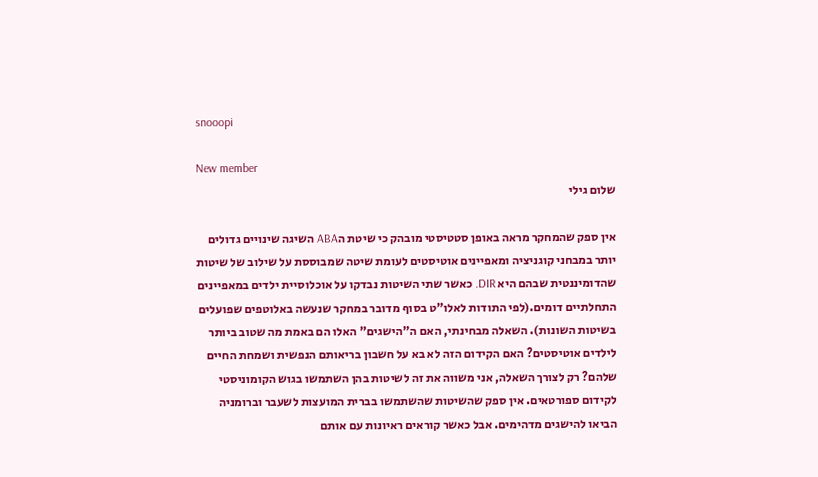snooopi

New member
שלום גילי

אין ספק שהמחקר מראה באופן סטטיסטי מובהק כי שיטת הABA השיגה שינויים גדולים יותר במבחני קוגניציה ומאפיינים אוטיסטים לעומת שיטה שמבוססת על שילוב של שיטות שהדומיננטית שבהם היא DIR. כאשר שתי השיטות נבדקו על אוכלוסיית ילדים במאפיינים התחלתיים דומים.(לפי התודות לאלו"ט בסוף מדובר במחקר שנעשה באלוטפים שפועלים בשיטות השונות). השאלה מבחינתי, האם ה"הישגים" האלו הם באמת מה שטוב ביותר לילדים אוטיסטים? האם הקידום הזה לא בא על חשבון בריאותם הנפשית ושמחת החיים שלהם? רק לצורך השאלה, אני משווה את זה לשיטות בהן השתמשו בגוש הקומוניסטי לקידום ספורטאים. אין ספק שהשיטות שהשתמשו בברית המועצות לשעבר וברומניה הביאו להישגים מדהימים. אבל כאשר קוראים ראיונות עם אותם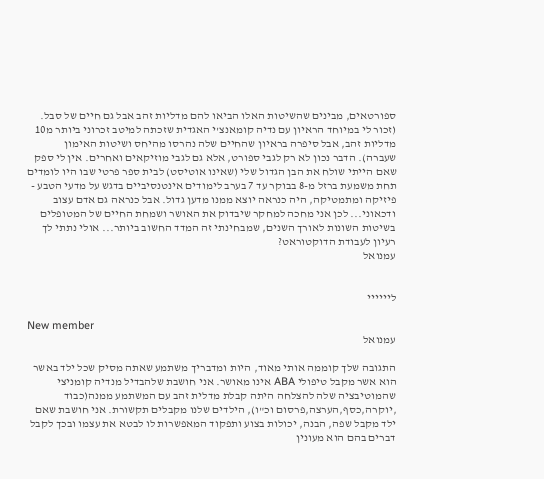ספורטאים, מבינים שהשיטות האלו הביאו להם מדליות זהב אבל גם חיים של סבל. (זכור לי במיוחד הראיון עם נדיה קומאנצ'י האגדית שזכתה למיטב זכרוני ביותר מ10 מדליות זהב, אבל סיפרה בראיון שהחיים שלה נהרסו מהיחס ושיטות האימון שעברה). הדבר נכון לא רק לגבי ספורט, אלא גם לגבי מוזיקאים ואחרים. אין לי ספק שאם הייתי שולח את הבן הגדול שלי (שאינו אוטיסט) לבית ספר פרטי שבו היו לומדים תחת משמעת ברזל מ-8 בבוקר עד 7 בערב לימודים אינטנסיביים בדגש על מדעי הטבע - פיזיקה ומתמטיקה, היה כנראה יוצא ממנו מדען גדול. אבל כנראה גם אדם עצוב ודכאוני... לכן אני מחכה למחקר שיבדוק את האושר ושמחת החיים של המטופלים בשיטות השונות לאורך השנים, שמבחינתי זה המדד החשוב ביותר... אולי נתתי לך רעיון לעבודת הדוקטוראט?
עמנואל


ליייייי

New member
עמנואל

התגובה שלך קוממה אותי מאוד, היות ומדבריך משתמע שאתה מסיק שכל ילד באשר הוא אשר מקבל טיפולי ABA אינו מאושר. אני חושבת שלהבדיל מנדיה קומניצי שהמוטיבציה שלה להצלחה היתה קבלת מדלית זהב עם המשתמע ממנה(כבוד ,יוקרה,כסף,הערצה,פרסום וכ"ו), הילדים שלנו מקבלים תקשורת. אני חושבת שאם ילד מקבל שפה, הבנה, יכולות בצוע ותפקוד המאפשרות לו לבטא את עצמו ובכך לקבל דברים בהם הוא מעונין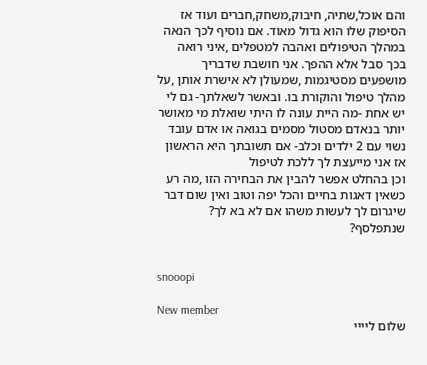והם אוכל,שתיה, חיבוק,משחק,חברים ועוד אז הסיפוק שלו הוא גדול מאוד. אם נוסיף לכך הנאה במהלך הטיפולים ואהבה למטפלים ,איני רואה בכך סבל אלא ההפך. אני חושבת שדבריך מושפעים מסטיגמות ,שמעולן לא אישרת אותן ,על מהלך טיפול והוקורת בו. ובאשר לשאלתך- גם לי יש אחת -מה היית עונה לו היתי שואלת מי מאושר יותר בנאדם מסטול מסמים בגואה או אדם עובד נשוי עם 2 ילדים וכלב- אם תשובתך היא הראשון אז אני מייעצת לך ללכת לטיפול
וכן בהחלט אפשר להבין את הבחירה הזו ,מה רע כשאין דאגות בחיים והכל יפה וטוב ואין שום דבר שיגרום לך לעשות משהו אם לא בא לך? שנתפלסף?


snooopi

New member
שלום ליייי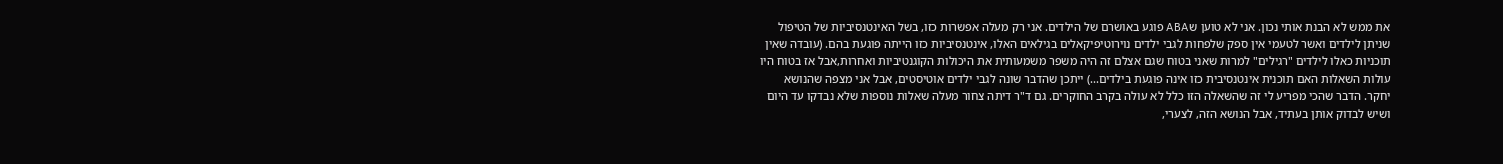את ממש לא הבנת אותי נכון. אני לא טוען שABA פוגע באושרם של הילדים. אני רק מעלה אפשרות כזו, בשל האינטנסיביות של הטיפול שניתן לילדים ואשר לטעמי אין ספק שלפחות לגבי ילדים נוירוטיפיקאלים בגילאים האלו, אינטנסיביות כזו הייתה פוגעת בהם. (עובדה שאין תוכניות כאלו לילדים "רגילים" למרות שאני בטוח שגם אצלם זה היה משפר משמעותית את היכולות הקוגנטיביות ואחרות,אבל אז בטוח היו עולות השאלות האם תוכנית אינטנסיבית כזו אינה פוגעת בילדים...) ייתכן שהדבר שונה לגבי ילדים אוטיסטים, אבל אני מצפה שהנושא יחקר. הדבר שהכי מפריע לי זה שהשאלה הזו כלל לא עולה בקרב החוקרים. גם ד"ר דיתה צחור מעלה שאלות נוספות שלא נבדקו עד היום ושיש לבדוק אותן בעתיד, אבל הנושא הזה, לצערי,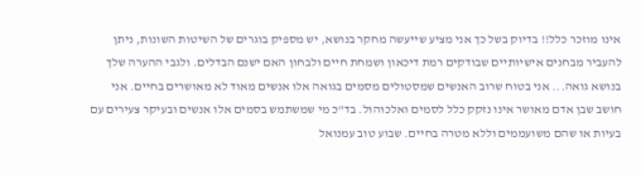אינו מוזכר כלל!! בדיוק בשל כך אני מציע שייעשה מחקר בנושא, יש מספיק בוגרים של השיטות השונות, ניתן להעביר מבחנים אישיותיים שבודקים רמת דיכאון ושמחת חיים ולבחון האם ישנם הבדלים. ולגבי ההערה שלך בנושא גואה... אני בטוח שרוב האנשים שמסטולים מסמים בגואה אלו אנשים מאוד לא מאושרים בחיים. אני חושב שבן אדם מאושר אינו נזקק כלל לסמים ואלכוהול. בד"כ מי שמשתמש בסמים אלו אנשים ובעיקר צעירים עם בעיות או שהם משועממים וללא מטרה בחיים. שבוע טוב עמנואל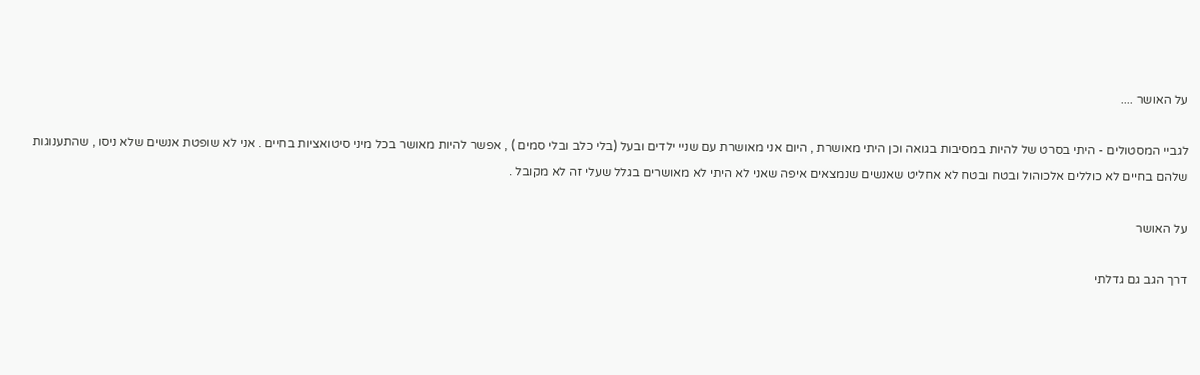על האושר ....

לגביי המסטולים - היתי בסרט של להיות במסיבות בגואה וכן היתי מאושרת , היום אני מאושרת עם שניי ילדים ובעל (בלי כלב ובלי סמים ) , אפשר להיות מאושר בכל מיני סיטואציות בחיים . אני לא שופטת אנשים שלא ניסו , שהתענוגות שלהם בחיים לא כוללים אלכוהול ובטח ובטח לא אחליט שאנשים שנמצאים איפה שאני לא היתי לא מאושרים בגלל שעלי זה לא מקובל .

על האושר

דרך הגב גם גדלתי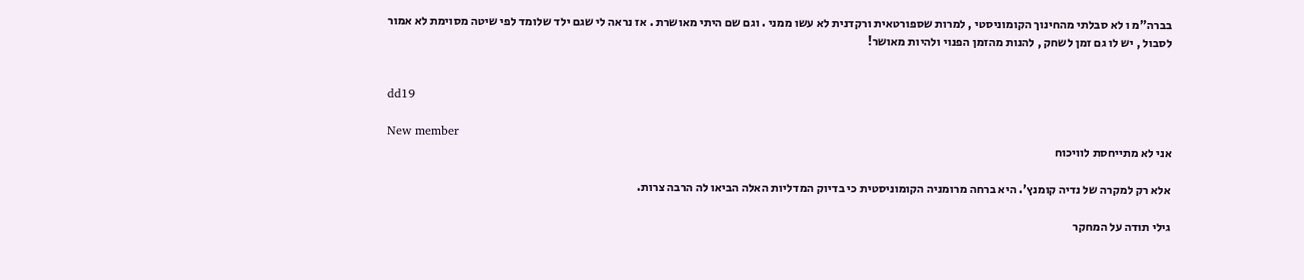בברה"מ ו לא סבלתי מהחינוך הקומוניסטי , למרות שספורטאית ורקדנית לא עשו ממני . וגם שם היתי מאושרת . אז נראה לי שגם ילד שלומד לפי שיטה מסוימת לא אמור לסבול , יש לו גם זמן לשחק , להנות מהזמן הפנוי ולהיות מאושר!


dd19

New member
אני לא מתייחסת לוויכוח

אלא רק למקרה של נדיה קומנץ'. היא ברחה מרומניה הקומוניסטית כי בדיוק המדליות האלה הביאו לה הרבה צרות.

גילי תודה על המחקר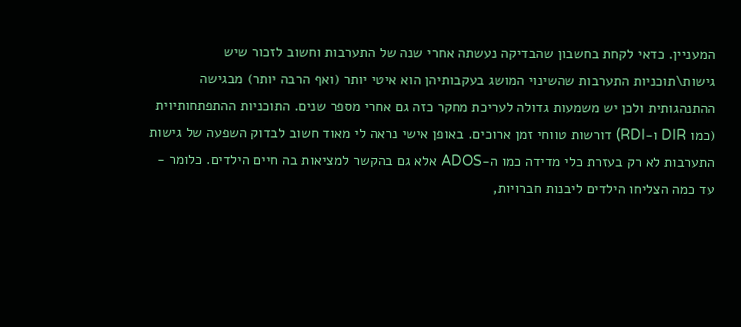המעניין. כדאי לקחת בחשבון שהבדיקה נעשתה אחרי שנה של התערבות וחשוב לזכור שיש גישות\תוכניות התערבות שהשינוי המושג בעקבותיהן הוא איטי יותר (ואף הרבה יותר) מבגישה ההתנהגותית ולכן יש משמעות גדולה לעריכת מחקר כזה גם אחרי מספר שנים. התוכניות ההתפתחותיוית (כמו DIR ו-RDI) דורשות טווחי זמן ארוכים. באופן אישי נראה לי מאוד חשוב לבדוק השפעה של גישות התערבות לא רק בעזרת כלי מדידה כמו ה-ADOS אלא גם בהקשר למציאות בה חיים הילדים. כלומר - עד כמה הצליחו הילדים ליבנות חברויות,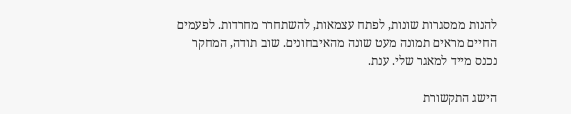להנות ממסגרות שונות, לפתח עצמאות, להשתחרר מחרדות. לפעמים החיים מראים תמונה מעט שונה מהאיבחונים. שוב תודה, המחקר נכנס מייד למאגר שלי. ענת.

הישג התקשורת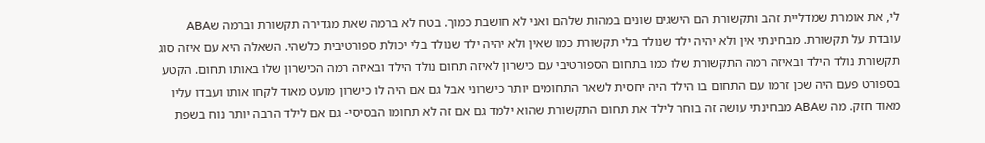לי, את אומרת שמדליית זהב ותקשורת הם הישגים שונים במהות שלהם ואני לא חושבת כמוך. בטח לא ברמה שאת מגדירה תקשורת וברמה שABA עובדת על תקשורת. מבחינתי אין ולא יהיה ילד שנולד בלי תקשורת כמו שאין ולא יהיה ילד שנולד בלי יכולת ספורטיבית כלשהי. השאלה היא עם איזה סוג תקשורת נולד הילד ובאיזה רמה התקשורת שלו כמו בתחום הספורטיבי עם כישרון לאיזה תחום נולד הילד ובאיזה רמה הכישרון שלו באותו תחום. הקטע בספורט פעם היה שכן זרמו עם התחום בו הילד היה יחסית לשאר התחומים יותר כישרוני אבל גם אם היה לו כישרון מועט מאוד לקחו אותו ועבדו עליו מאוד חזק. מה שABA מבחינתי עושה זה בוחר לילד את תחום התקשורת שהוא ילמד גם אם זה לא תחומו הבסיסי- גם אם לילד הרבה יותר נוח בשפת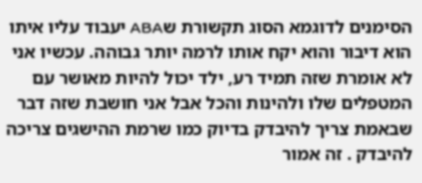הסימנים לדוגמא הסוג תקשורת שABA יעבוד עליו איתו הוא דיבור והוא יקח אותו לרמה יותר גבוהה. עכשיו אני לא אומרת שזה תמיד רע, ילד יכול להיות מאושר עם המטפלים שלו ולהינות והכל אבל אני חושבת שזה דבר שבאמת צריך להיבדק בדיוק כמו שרמת ההישגים צריכה להיבדק . זה אמור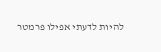להיות לדעתי אפילו פרמטר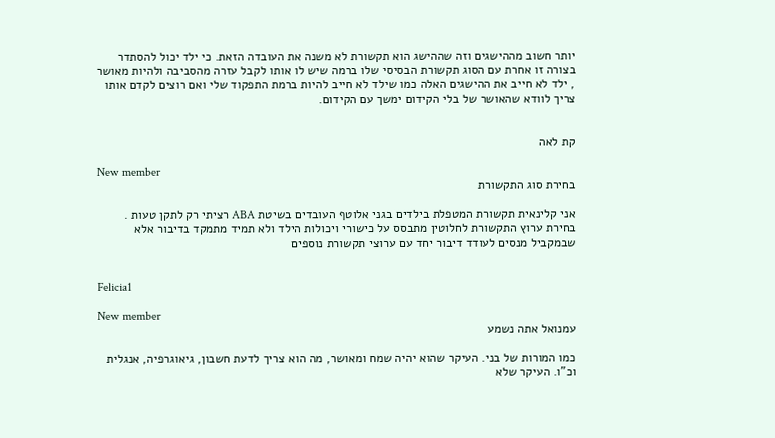יותר חשוב מההישגים וזה שההישג הוא תקשורת לא משנה את העובדה הזאת. כי ילד יכול להסתדר בצורה זו אחרת עם הסוג תקשורת הבסיסי שלו ברמה שיש לו אותו לקבל עזרה מהסביבה ולהיות מאושר , ילד לא חייב את ההישגים האלה כמו שילד לא חייב להיות ברמת התפקוד שלי ואם רוצים לקדם אותו צריך לוודא שהאושר של בלי הקידום ימשך עם הקידום.


קת לאה

New member
בחירת סוג התקשורת

אני קלינאית תקשורת המטפלת בילדים בגני אלוטף העובדים בשיטת ABA רציתי רק לתקן טעות . בחירת ערוץ התקשורת לחלוטין מתבסס על כישורי ויכולות הילד ולא תמיד מתמקד בדיבור אלא שבמקביל מנסים לעודד דיבור יחד עם ערוצי תקשורת נוספים


Felicia1

New member
עמנואל אתה נשמע

כמו המורות של בני. העיקר שהוא יהיה שמח ומאושר, מה הוא צריך לדעת חשבון, גיאוגרפיה, אנגלית וכ"ו. העיקר שלא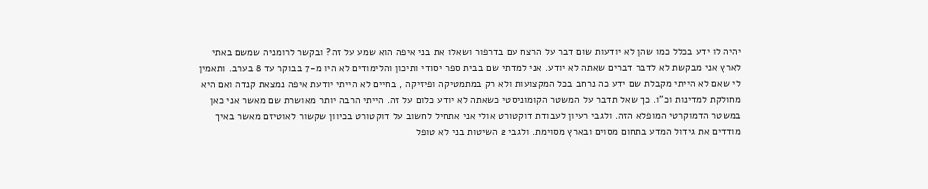יהיה לו ידע בכלל כמו שהן לא יודעות שום דבר על הרצח עם בדרפור ושאלו את בני איפה הוא שמע על זה? ובקשר לרומניה שמשם באתי לארץ אני מבקשת לא לדבר דברים שאתה לא יודע. אני למדתי שם בבית ספר יסודי ותיכון והלימודים לא היו מ-7 בבוקר עד 8 בערב. ותאמין לי שאם לא הייתי מקבלת שם ידע כה נרחב בכל המקצועות ולא רק במתמטיקה ופיזיקה , בחיים לא הייתי יודעת איפה נמצאת קנדה ואם היא מחולקת למדינות וכ"ו. כך שאל תדבר על המשטר הקומוניסטי כשאתה לא יודע כלום על זה. הייתי הרבה יותר מאושרת שם מאשר אני כאן במשטר הדמוקרטי המופלא הזה. ולגבי רעיון לעבודת דוקטורט אולי אני אתחיל לחשוב על דוקטורט בכיוון שקשור לאוטיזם מאשר באיך מודדים את גידול המדע בתחום מסוים ובארץ מסוימת. ולגבי 2 השיטות בני לא טופל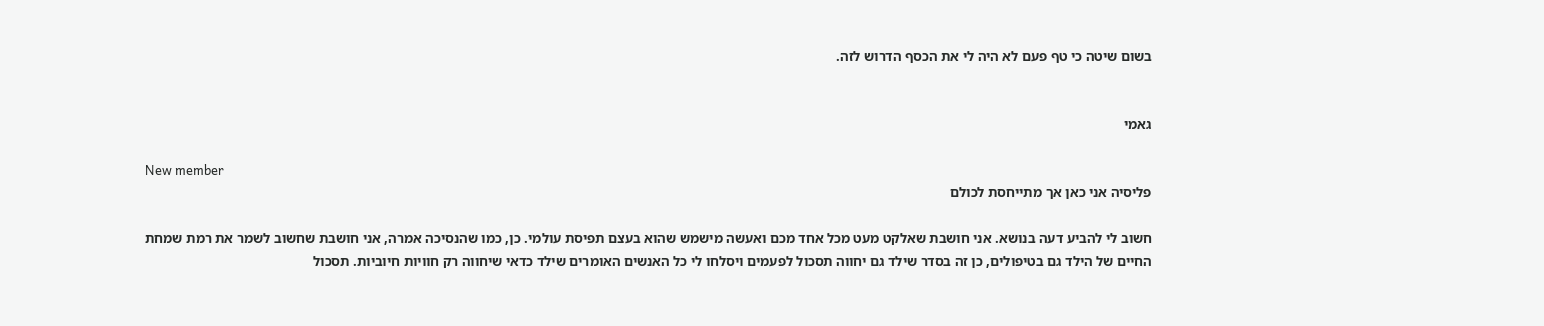בשום שיטה כי טף פעם לא היה לי את הכסף הדרוש לזה.


גאמי

New member
פליסיה אני כאן אך מתייחסת לכולם

חשוב לי להביע דעה בנושא. אני חושבת שאלקט מעט מכל אחד מכם ואעשה מישמש שהוא בעצם תפיסת עולמי. כן, כמו שהנסיכה אמרה, אני חושבת שחשוב לשמר את רמת שמחת החיים של הילד גם בטיפולים, כן זה בסדר שילד גם יחווה תסכול לפעמים ויסלחו לי כל האנשים האומרים שילד כדאי שיחווה רק חוויות חיוביות. תסכול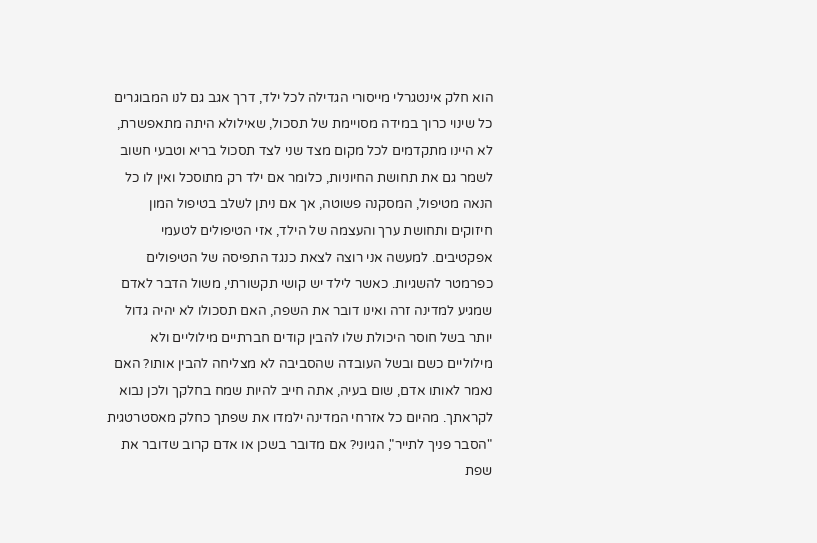הוא חלק אינטגרלי מייסורי הגדילה לכל ילד, דרך אגב גם לנו המבוגרים כל שינוי כרוך במידה מסויימת של תסכול, שאילולא היתה מתאפשרת, לא היינו מתקדמים לכל מקום מצד שני לצד תסכול בריא וטבעי חשוב לשמר גם את תחושת החיוניות, כלומר אם ילד רק מתוסכל ואין לו כל הנאה מטיפול, המסקנה פשוטה, אך אם ניתן לשלב בטיפול המון חיזוקים ותחושת ערך והעצמה של הילד, אזי הטיפולים לטעמי אפקטיבים. למעשה אני רוצה לצאת כנגד התפיסה של הטיפולים כפרמטר להשגיות. כאשר לילד יש קושי תקשורתי, משול הדבר לאדם שמגיע למדינה זרה ואינו דובר את השפה, האם תסכולו לא יהיה גדול יותר בשל חוסר היכולת שלו להבין קודים חברתיים מילוליים ולא מילוליים כשם ובשל העובדה שהסביבה לא מצליחה להבין אותו? האם נאמר לאותו אדם, שום בעיה, אתה חייב להיות שמח בחלקך ולכן נבוא לקראתך. מהיום כל אזרחי המדינה ילמדו את שפתך כחלק מאסטרטגית "הסבר פניך לתייר", הגיוני? אם מדובר בשכן או אדם קרוב שדובר את שפת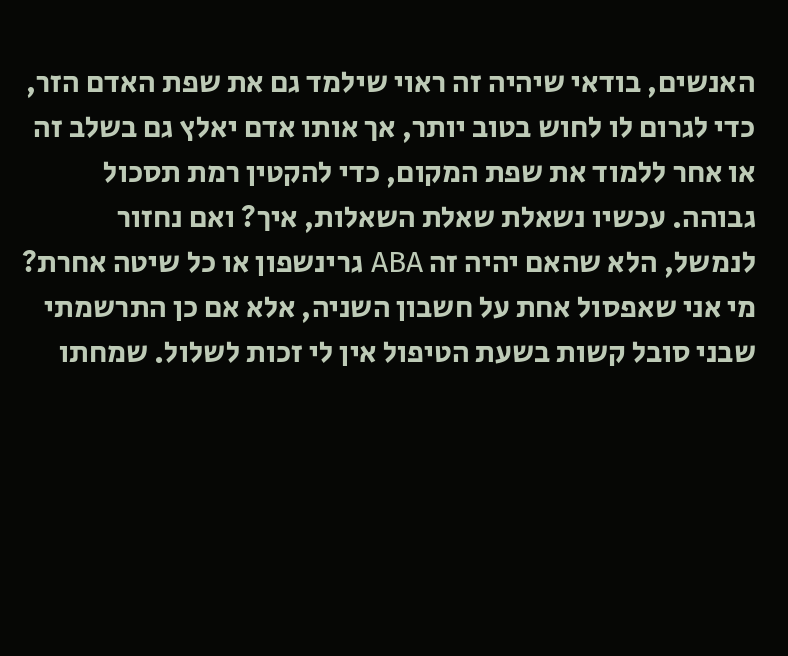האנשים, בודאי שיהיה זה ראוי שילמד גם את שפת האדם הזר, כדי לגרום לו לחוש בטוב יותר, אך אותו אדם יאלץ גם בשלב זה או אחר ללמוד את שפת המקום, כדי להקטין רמת תסכול גבוהה. עכשיו נשאלת שאלת השאלות, איך? ואם נחזור לנמשל, הלא שהאם יהיה זה ABA גרינשפון או כל שיטה אחרת? מי אני שאפסול אחת על חשבון השניה, אלא אם כן התרשמתי שבני סובל קשות בשעת הטיפול אין לי זכות לשלול. שמחתו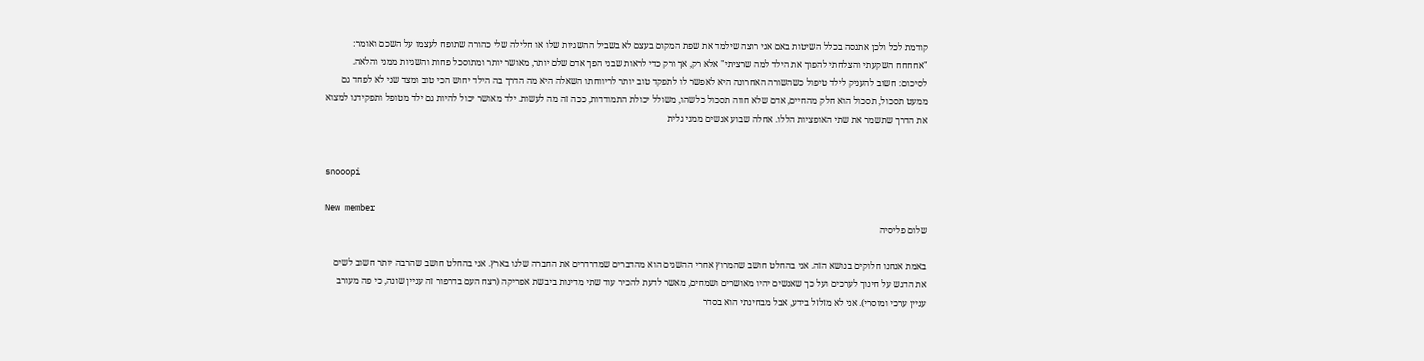קודמת לכל ולכן אתנסה בכלל השיטות באם אני רוצה שילמד את שפת המקום בעצם לא בשביל ההשגיות שלו או חלילה שלי כהורה שתופח לעצמו על השכם ואומר: "אחחחח השקעתי והצלחתי להפוך את הילד למה שרציתי" אלא רק, אך ורק כדי לראות שבני הפך אדם שלם יותר, מאושר יותר ומתוסכל פחות והשגיות ממני והלאה. לסיכום: חשוב להעניק לילד טיפול כשהשורה האחרונה היא לאפשר לו לתפקד טוב יותר לריווחתו השאלה היא מה הדרך בה הילד יחוש הכי טוב ומצד שני לא לפחד גם ממעט תסכול, תסכול הוא חלק מהחיים, אדם שלא חווה תסכול כלשהו, משולל יכולת התמודדות, ככה זה מה לעשות. ילד מאושר יכול להיות גם ילד מטופל ותפקידנו למצוא את הדרך שתשמר את שתי האופציות הללו. אחלה שבוע אנשים ממני גלית


snooopi

New member
שלום פליסיה

באמת אנחנו חלוקים בנושא הזה. אני בהחלט חושב שהמרוץ אחרי ההשגים הוא מהדברים שמדרדרים את החברה שלנו בארץ. אני בהחלט חושב שהרבה יותר חשוב לשים את הדגש על חינוך לערכים ועל כך שאנשים יהיו מאושרים ושמחים, מאשר לדעת להכיר עוד שתי מדינות ביבשת אפריקה (רצח העם בדרפור זה עניין שונה, כי פה מעורב עניין ערכי ומוסרי). אני לא מזלזל בידע, אבל מבחינתי הוא בסדר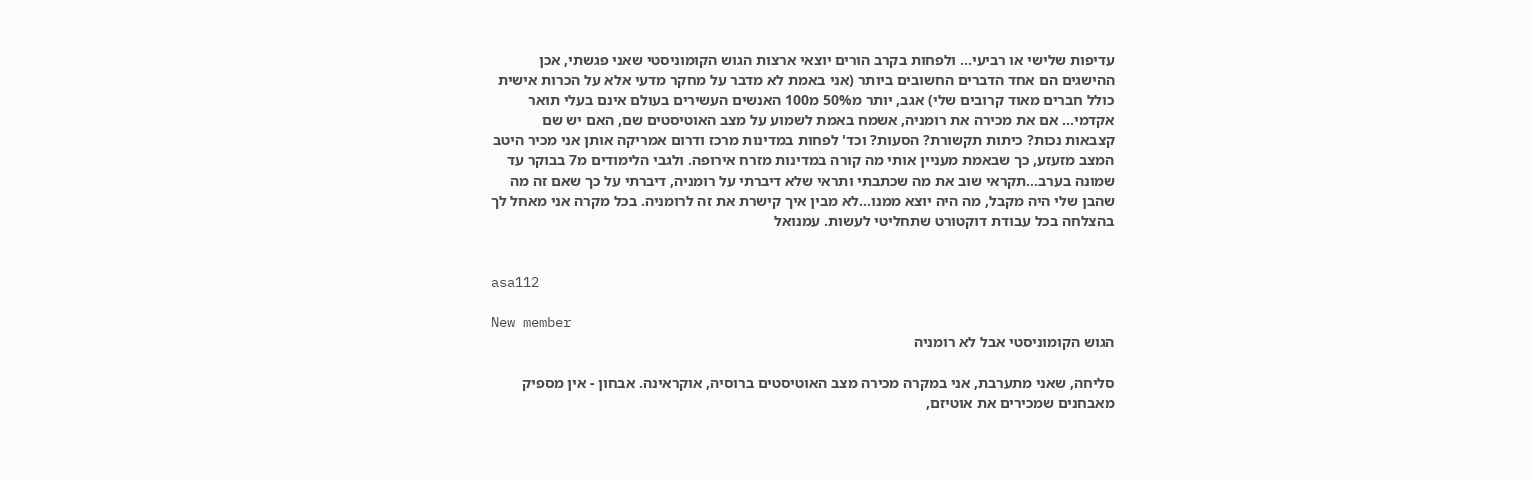עדיפות שלישי או רביעי... ולפחות בקרב הורים יוצאי ארצות הגוש הקומוניסטי שאני פגשתי, אכן ההישגים הם אחד הדברים החשובים ביותר (אני באמת לא מדבר על מחקר מדעי אלא על הכרות אישית כולל חברים מאוד קרובים שלי) אגב, יותר מ50% מ100 האנשים העשירים בעולם אינם בעלי תואר אקדמי... אם את מכירה את רומניה, אשמח באמת לשמוע על מצב האוטיסטים שם, האם יש שם קצבאות נכות? כיתות תקשורת? הסעות? וכד' לפחות במדינות מרכז ודרום אמריקה אותן אני מכיר היטב המצב מזעזע, כך שבאמת מעניין אותי מה קורה במדינות מזרח אירופה. ולגבי הלימודים מ7 בבוקר עד שמונה בערב...תקראי שוב את מה שכתבתי ותראי שלא דיברתי על רומניה, דיברתי על כך שאם זה מה שהבן שלי היה מקבל, מה היה יוצא ממנו...לא מבין איך קישרת את זה לרומניה. בכל מקרה אני מאחל לך בהצלחה בכל עבודת דוקטורט שתחליטי לעשות. עמנואל


asa112

New member
הגוש הקומוניסטי אבל לא רומניה

סליחה, שאני מתערבת, אני במקרה מכירה מצב האוטיסטים ברוסיה, אוקראינה. אבחון - אין מספיק מאבחנים שמכירים את אוטיזם,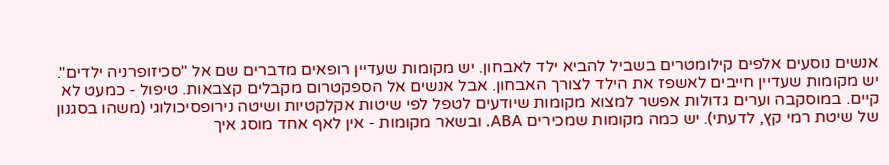אנשים נוסעים אלפים קילומטרים בשביל להביא ילד לאבחון. יש מקומות שעדיין רופאים מדברים שם אל "סכיזופרניה ילדים". יש מקומות שעדיין חייבים לאשפז את הילד לצורך האבחון. אבל אנשים אל הספקטרום מקבלים קצבאות. טיפול - כמעט לא קיים. במוסקבה וערים גדולות אפשר למצוא מקומות שיודעים לטפל לפי שיטות אקלקטיות ושיטה נירופסיכולוגי (משהו בסגנון של שיטת רמי קץ, לדעתי). יש כמה מקומות שמכירים ABA. ובשאר מקומות - אין לאף אחד מוסג איך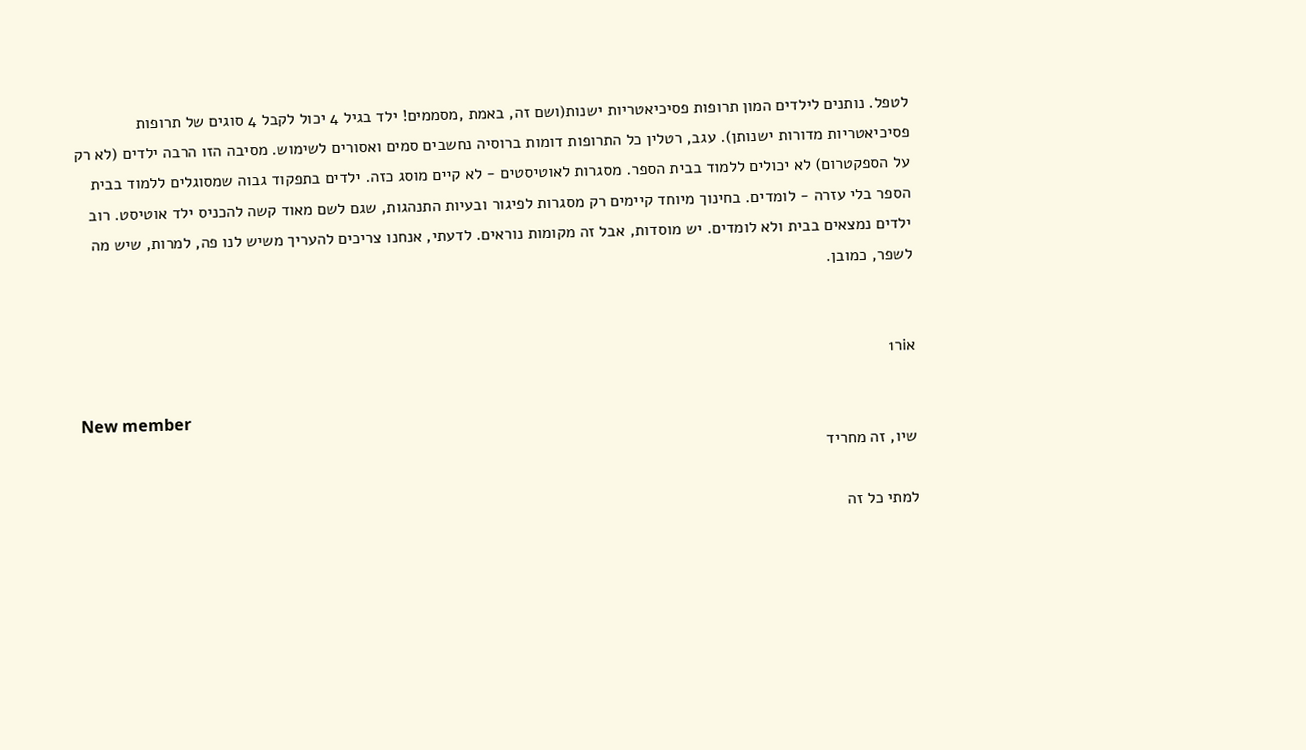לטפל. נותנים לילדים המון תרופות פסיכיאטריות ישנות(ושם זה, באמת ,מסממים! ילד בגיל 4 יכול לקבל 4 סוגים של תרופות פסיכיאטריות מדורות ישנותן). עגב, רטלין כל התרופות דומות ברוסיה נחשבים סמים ואסורים לשימוש. מסיבה הזו הרבה ילדים (לא רק על הספקטרום) לא יכולים ללמוד בבית הספר. מסגרות לאוטיסטים - לא קיים מוסג כזה. ילדים בתפקוד גבוה שמסוגלים ללמוד בבית הספר בלי עזרה - לומדים. בחינוך מיוחד קיימים רק מסגרות לפיגור ובעיות התנהגות, שגם לשם מאוד קשה להכניס ילד אוטיסט. רוב ילדים נמצאים בבית ולא לומדים. יש מוסדות, אבל זה מקומות נוראים. לדעתי, אנחנו צריכים להעריך משיש לנו פה, למרות, שיש מה לשפר, כמובן.


אiר1

New member
שיו, זה מחריד

למתי כל זה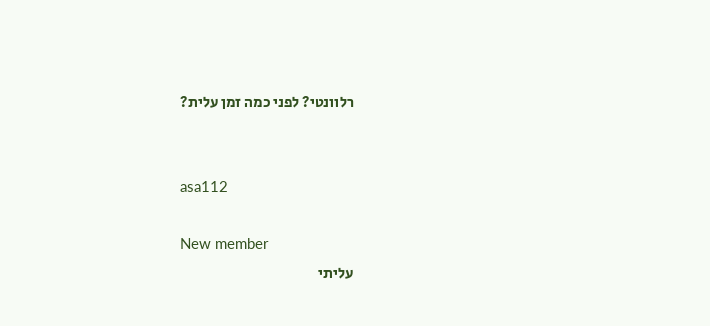רלוונטי? לפני כמה זמן עלית?


asa112

New member
עליתי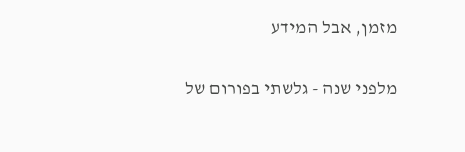מזמן, אבל המידע

מלפני שנה - גלשתי בפורום של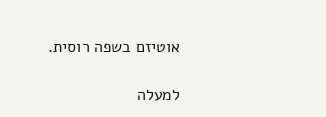אוטיזם בשפה רוסית.

למעלה